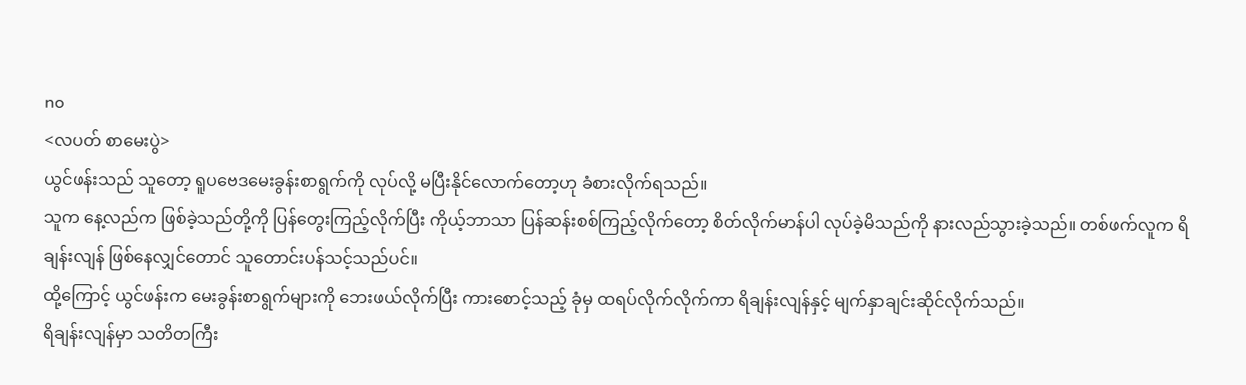no
<လပတ် စာမေးပွဲ>
ယွင်ဖန်းသည် သူတော့ ရူပဗေဒမေးခွန်းစာရွက်ကို လုပ်လို့ မပြီးနိုင်လောက်တော့ဟု ခံစားလိုက်ရသည်။
သူက နေ့လည်က ဖြစ်ခဲ့သည်တို့ကို ပြန်တွေးကြည့်လိုက်ပြီး ကိုယ့်ဘာသာ ပြန်ဆန်းစစ်ကြည့်လိုက်တော့ စိတ်လိုက်မာန်ပါ လုပ်ခဲ့မိသည်ကို နားလည်သွားခဲ့သည်။ တစ်ဖက်လူက ရိချန်းလျန် ဖြစ်နေလျှင်တောင် သူတောင်းပန်သင့်သည်ပင်။
ထို့ကြောင့် ယွင်ဖန်းက မေးခွန်းစာရွက်များကို ဘေးဖယ်လိုက်ပြီး ကားစောင့်သည့် ခုံမှ ထရပ်လိုက်လိုက်ကာ ရိချန်းလျန်နှင့် မျက်နှာချင်းဆိုင်လိုက်သည်။
ရိချန်းလျန်မှာ သတိတကြီး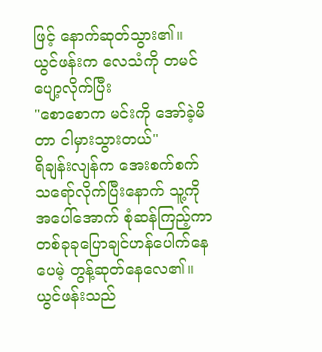ဖြင့် နောက်ဆုတ်သွား၏။
ယွင်ဖန်းက လေသံကို တမင် ပျော့လိုက်ပြီး
"စောစောက မင်းကို အော်ခဲ့မိတာ ငါမှားသွားတယ်"
ရိချန်းလျန်က အေးစက်စက်သရော်လိုက်ပြီးနောက် သူ့ကို အပေါ်အောက် စုံဆန်ကြည့်ကာ တစ်ခုခုပြောချင်ဟန်ပေါက်နေပေမဲ့ တွန့်ဆုတ်နေလေ၏။
ယွင်ဖန်းသည်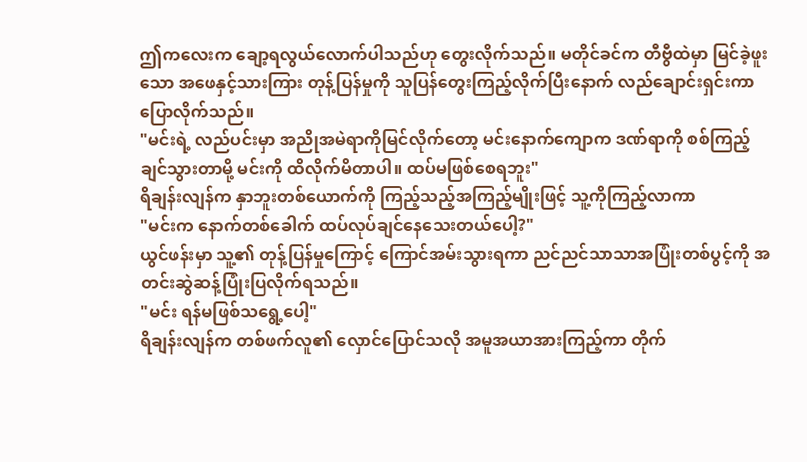ဤကလေးက ချော့ရလွယ်လောက်ပါသည်ဟု တွေးလိုက်သည်။ မတိုင်ခင်က တီဗွီထဲမှာ မြင်ခဲ့ဖူးသော အဖေနှင့်သားကြား တုန့်ပြန်မှုကို သူပြန်တွေးကြည့်လိုက်ပြီးနောက် လည်ချောင်းရှင်းကာ ပြောလိုက်သည်။
"မင်းရဲ့ လည်ပင်းမှာ အညိုအမဲရာကိုမြင်လိုက်တော့ မင်းနောက်ကျောက ဒဏ်ရာကို စစ်ကြည့်ချင်သွားတာမို့ မင်းကို ထိလိုက်မိတာပါ။ ထပ်မဖြစ်စေရဘူး"
ရိချန်းလျန်က နှာဘူးတစ်ယောက်ကို ကြည့်သည့်အကြည့်မျိုးဖြင့် သူ့ကိုကြည့်လာကာ
"မင်းက နောက်တစ်ခေါက် ထပ်လုပ်ချင်နေသေးတယ်ပေါ့?"
ယွင်ဖန်းမှာ သူ့၏ တုန့်ပြန်မှုကြောင့် ကြောင်အမ်းသွားရကာ ညင်ညင်သာသာအပြုံးတစ်ပွင့်ကို အတင်းဆွဲဆန့်ပြုံးပြလိုက်ရသည်။
"မင်း ရန်မဖြစ်သရွေ့ပေါ့"
ရိချန်းလျန်က တစ်ဖက်လူ၏ လှောင်ပြောင်သလို အမူအယာအားကြည့်ကာ တိုက်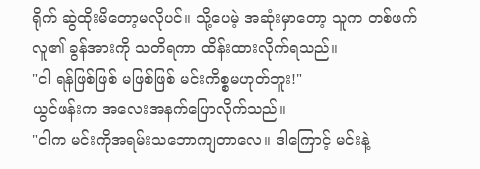ရိုက် ဆွဲထိုးမိတော့မလိုပင်။ သို့ပေမဲ့ အဆုံးမှာတော့ သူက တစ်ဖက်လူ၏ ခွန်အားကို သတိရကာ ထိန်းထားလိုက်ရသည်။
"ငါ ရန်ဖြစ်ဖြစ် မဖြစ်ဖြစ် မင်းကိစ္စမဟုတ်ဘူး!"
ယွင်ဖန်းက အလေးအနက်ပြောလိုက်သည်။
"ငါက မင်းကိုအရမ်းသဘောကျတာလေ။ ဒါကြောင့် မင်းနဲ့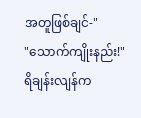အတူဖြစ်ချင်-"
"သောက်ကျိုးနည်း!"
ရိချန်းလျန်က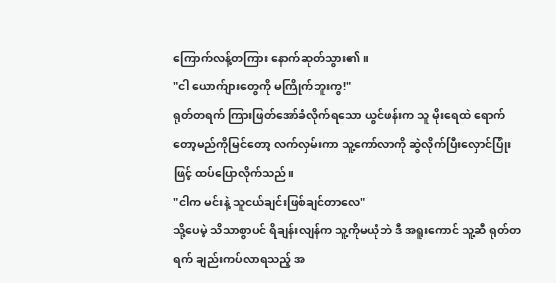ကြောက်လန့်တကြား နောက်ဆုတ်သွား၏။
"ငါ ယောက်ျားတွေကို မကြိုက်ဘူးကွ!"
ရုတ်တရက် ကြားဖြတ်အော်ခံလိုက်ရသော ယွင်ဖန်းက သူ မိုးရေထဲ ရောက်တော့မည်ကိုမြင်တော့ လက်လှမ်းကာ သူ့ကော်လာကို ဆွဲလိုက်ပြီးလှောင်ပြုံးဖြင့် ထပ်ပြောလိုက်သည်။
"ငါက မင်းနဲ့ သူငယ်ချင်းဖြစ်ချင်တာလေ"
သို့ပေမဲ့ သိသာစွာပင် ရိချန်းလျန်က သူ့ကိုမယုံဘဲ ဒီ အရူးကောင် သူ့ဆီ ရုတ်တရက် ချည်းကပ်လာရသည့် အ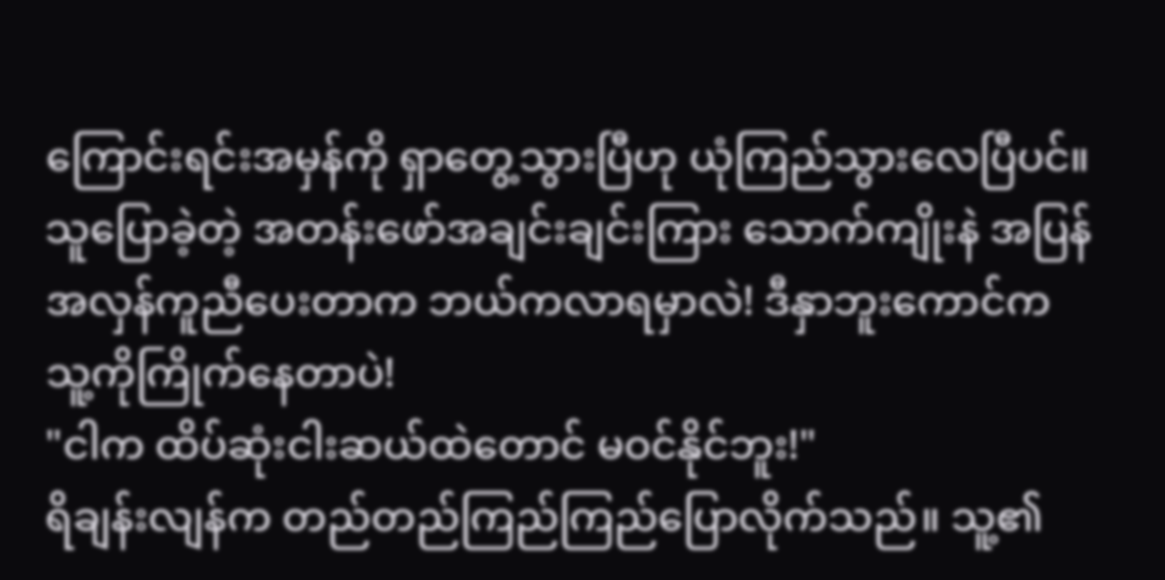ကြောင်းရင်းအမှန်ကို ရှာတွေ့သွားပြီဟု ယုံကြည်သွားလေပြီပင်။
သူပြောခဲ့တဲ့ အတန်းဖော်အချင်းချင်းကြား သောက်ကျိုးနဲ အပြန်အလှန်ကူညီပေးတာက ဘယ်ကလာရမှာလဲ! ဒီနှာဘူးကောင်က သူ့ကိုကြိုက်နေတာပဲ!
"ငါက ထိပ်ဆုံးငါးဆယ်ထဲတောင် မဝင်နိုင်ဘူး!"
ရိချန်းလျန်က တည်တည်ကြည်ကြည်ပြောလိုက်သည်။ သူ့၏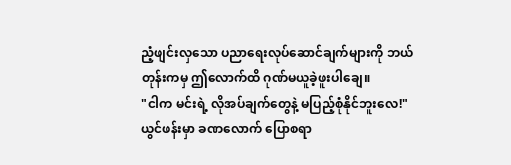ညံ့ဖျင်းလှသော ပညာရေးလုပ်ဆောင်ချက်များကို ဘယ်တုန်းကမှ ဤလောက်ထိ ဂုဏ်မယူခဲ့ဖူးပါချေ။
"ငါက မင်းရဲ့ လိုအပ်ချက်တွေနဲ့ မပြည့်စုံနိုင်ဘူးလေ!"
ယွင်ဖန်းမှာ ခဏလောက် ပြောစရာ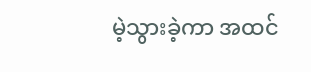မဲ့သွားခဲ့ကာ အထင်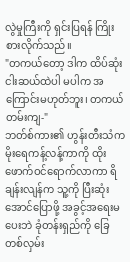လွဲမှုကြီးကို ရှင်းပြရန် ကြိုးစားလိုက်သည်။
"တကယ်တော့ ဒါက ထိပ်ဆုံးငါးဆယ်ထဲပါ မပါက အကြောင်းမဟုတ်ဘူး၊ တကယ်တမ်းကျ-"
ဘတ်စ်ကား၏ ဟွန်းတီးသံက မိုးရေကန့်လန့်ကာကို ထိုးဖောက်ဝင်ရောက်လာကာ ရိချန်းလျန်က သူ့ကို ပြီးဆုံးအောင်ပြောဖို့ အခွင့်အရေးမပေးဘဲ ခုံတန်းရှည်ကို ခြေတစ်လှမ်း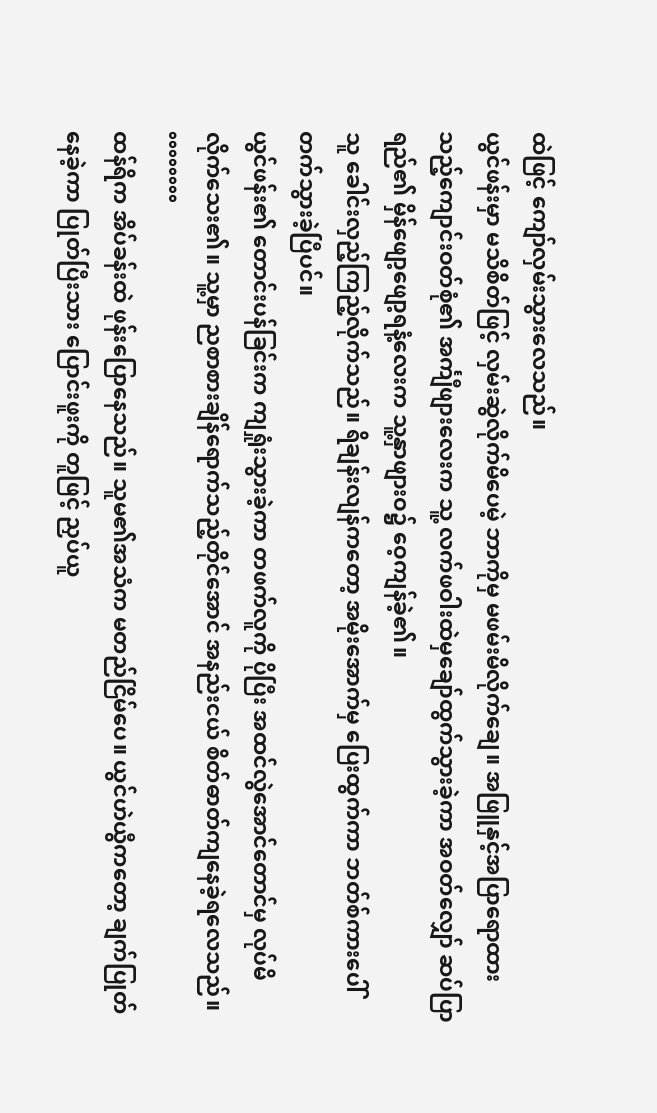ထဲဖြင့် ကျော်လှမ်းသွားလေသည်။
ယွင်ဖန်းမှာ မသိစိတ်ဖြင့် လှမ်းဆွဲလိုက်မိပေမဲ့ ဘာကိုမှ မဖမ်းမိလိုက်ချေ။ အဖြူနှင့်အပြာရောထားသည့်ကျောင်းဝတ်စုံ၏ အင်္ကျီဖျားလေးက သူ့ လက်ဖဝါးထဲမှချော်ထွက်သွားခဲ့ကာ အဝတ်လျှော် ဆပ်ပြာရည်၏ မှိန်ဖျော့ဖျော့ရနံ့လေးက သူ့နှာဖျားဝ၌ ဝေ့ကျန်ခဲ့၏။
သူ ခေါင်းလှည့်ကြည့်လိုက်သည်။ ရိချန်းလျန်ကတော့ အမိုးအောက်မှ ပြေးထွက်ကာ ဘတ်စ်ကားပေါ် တက်သွားခဲ့ပြီပင်။
ယွင်ဖန်း၏ တောင်းပန်ခြင်းက ကျရှုံးသွားခဲ့ကာ တဖက်လူကို ပိုပြီး အထင်လွဲအောင်တောင်မှ လုပ်မိလိုက်သေး၏။ သူ့မှာ ညစာစားချိန်ရောက်သည့်တိုင်အောင် အနည်းငယ် စိတ်ဓာတ်ကျနေခဲ့ရလေသည်။
°°°°°°°°
ထန်ရိက အိပ်ခန်းထဲ ဖုန်းပြောနေသည်။ သူမ၏အသံက မတည်ငြိမ်ပေ။ ယွင်ဟဲယွီကတော့ ချက်ပြုတ်နေခဲ့ကာ ပြုတ်ပြီးသား ပြောင်းဖူးကို တူဖြင့် ညှပ်ယူ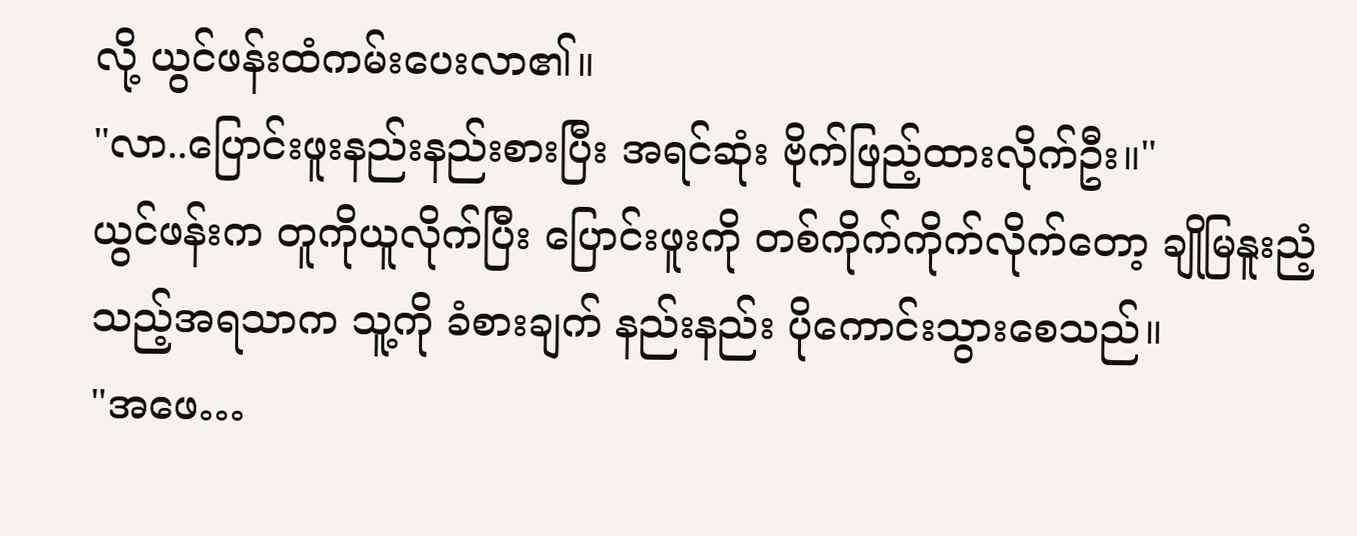လို့ ယွင်ဖန်းထံကမ်းပေးလာ၏။
"လာ..ပြောင်းဖူးနည်းနည်းစားပြီး အရင်ဆုံး ဗိုက်ဖြည့်ထားလိုက်ဦး။"
ယွင်ဖန်းက တူကိုယူလိုက်ပြီး ပြောင်းဖူးကို တစ်ကိုက်ကိုက်လိုက်တော့ ချိုမြနူးညံ့သည့်အရသာက သူ့ကို ခံစားချက် နည်းနည်း ပိုကောင်းသွားစေသည်။
"အဖေ…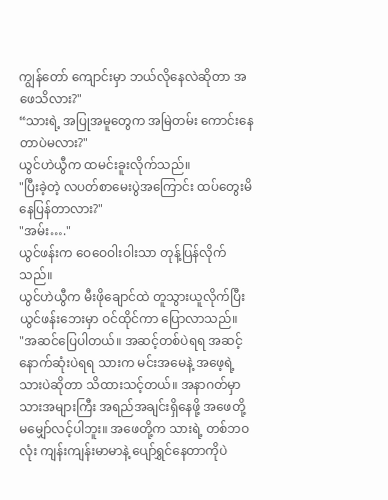ကျွန်တော် ကျောင်းမှာ ဘယ်လိုနေလဲဆိုတာ အဖေသိလား?"
“သားရဲ့ အပြုအမူတွေက အမြဲတမ်း ကောင်းနေတာပဲမလား?"
ယွင်ဟဲယွီက ထမင်းခူးလိုက်သည်။
"ပြီးခဲ့တဲ့ လပတ်စာမေးပွဲအကြောင်း ထပ်တွေးမိနေပြန်တာလား?"
"အမ်း…."
ယွင်ဖန်းက ဝေဝေဝါးဝါးသာ တုန့်ပြန်လိုက်သည်။
ယွင်ဟဲယွီက မီးဖိုချောင်ထဲ တူသွားယူလိုက်ပြီး ယွင်ဖန်းဘေးမှာ ဝင်ထိုင်ကာ ပြောလာသည်။
"အဆင်ပြေပါတယ်။ အဆင့်တစ်ပဲရရ အဆင့်နောက်ဆုံးပဲရရ သားက မင်းအမေနဲ့ အဖေ့ရဲ့သားပဲဆိုတာ သိထားသင့်တယ်။ အနာဂတ်မှာ သားအများကြီး အရည်အချင်းရှိနေဖို့ အဖေတို့ မမျှော်လင့်ပါဘူး။ အဖေတို့က သားရဲ့ တစ်ဘဝလုံး ကျန်းကျန်းမာမာနဲ့ ပျော်ရွှင်နေတာကိုပဲ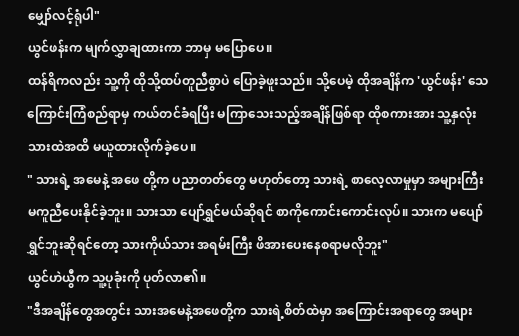မျှော်လင့်ရုံပါ"
ယွင်ဖန်းက မျက်လွှာချထားကာ ဘာမှ မပြောပေ။
ထန်ရိကလည်း သူ့ကို ထိုသို့ထပ်တူညီစွာပဲ ပြောခဲ့ဖူးသည်။ သို့ပေမဲ့ ထိုအချိန်က 'ယွင်ဖန်း' သေကြောင်းကြံစည်ရာမှ ကယ်တင်ခံရပြီး မကြာသေးသည့်အချိန်ဖြစ်ရာ ထိုစကားအား သူ့နှလုံးသားထဲအထိ မယူထားလိုက်ခဲ့ပေ။
" သားရဲ့ အမေနဲ့ အဖေ တို့က ပညာတတ်တွေ မဟုတ်တော့ သားရဲ့ စာလေ့လာမှုမှာ အများကြီး မကူညီပေးနိုင်ခဲ့ဘူး။ သားသာ ပျော်ရွှင်မယ်ဆိုရင် စာကိုကောင်းကောင်းလုပ်။ သားက မပျော်ရွှင်ဘူးဆိုရင်တော့ သားကိုယ်သား အရမ်းကြီး ဖိအားပေးနေစရာမလိုဘူး"
ယွင်ဟဲယွီက သူ့ပုခုံးကို ပုတ်လာ၏။
"ဒီအချိန်တွေအတွင်း သားအမေနဲ့အဖေတို့က သားရဲ့စိတ်ထဲမှာ အကြောင်းအရာတွေ အများ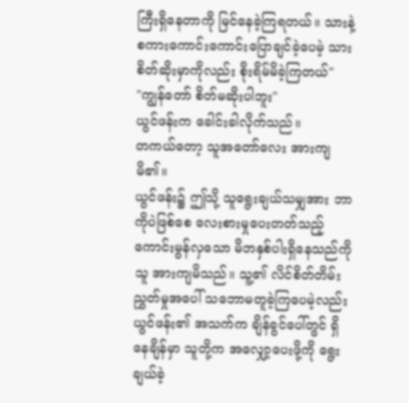ကြီးရှိနေတာကို မြင်နေခဲ့ကြရတယ်။ သားနဲ့ စကားကောင်းကောင်းပြောချင်ခဲ့ပေမဲ့ သားစိတ်ဆိုးမှာကိုလည်း စိုးရိမ်မိခဲ့ကြတယ်"
"ကျွန်တော် စိတ်မဆိုးပါဘူး"
ယွင်ဖန်းက ခေါင်းခါလိုက်သည်။
တကယ်တော့ သူအတော်လေး အားကျမိ၏။
ယွင်ဖန်း၌ ဤသို့ သူရွေးချယ်သမျှအား ဘာကိုပဲဖြစ်စေ လေးစားမှုပေးတတ်သည့် ကောင်းမွန်လှသော မိဘနှစ်ပါးရှိနေသည်ကို သူ အားကျမိသည်။ သူ့၏ လိင်စိတ်တိမ်းညွှတ်မှုအပေါ် သဘောမတူခဲ့ကြပေမဲ့လည်း ယွင်ဖန်း၏ အသက်က ချိန်ခွင်ပေါ်တွင် ရှိနေချိန်မှာ သူတို့က အလျှော့ပေးဖို့ကို ရွေးချယ်ခဲ့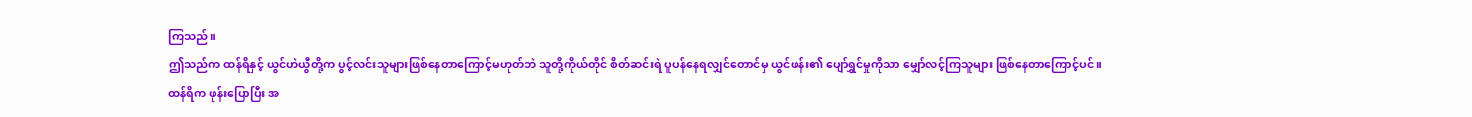ကြသည်။
ဤသည်က ထန်ရိနှင့် ယွင်ဟဲယွီတို့က ပွင့်လင်းသူများဖြစ်နေတာကြောင့်မဟုတ်ဘဲ သူတို့ကိုယ်တိုင် စိတ်ဆင်းရဲ ပူပန်နေရလျှင်တောင်မှ ယွင်ဖန်း၏ ပျော်ရွှင်မှုကိုသာ မျှော်လင့်ကြသူများ ဖြစ်နေတာကြောင့်ပင်။
ထန်ရိက ဖုန်းပြောပြီး အ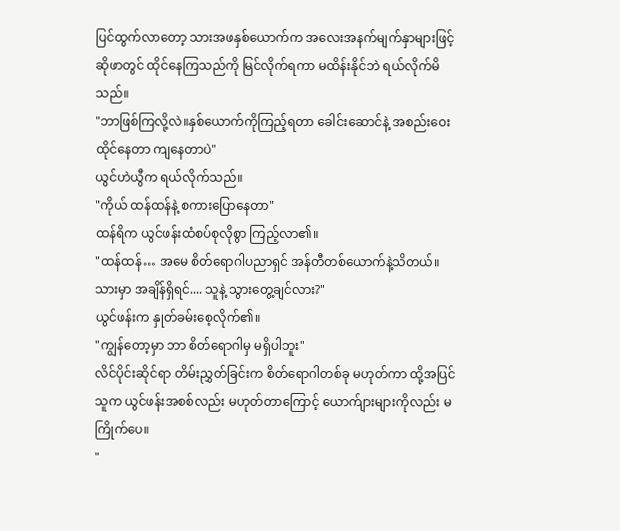ပြင်ထွက်လာတော့ သားအဖနှစ်ယောက်က အလေးအနက်မျက်နှာများဖြင့် ဆိုဖာတွင် ထိုင်နေကြသည်ကို မြင်လိုက်ရကာ မထိန်းနိုင်ဘဲ ရယ်လိုက်မိသည်။
"ဘာဖြစ်ကြလို့လဲ။နှစ်ယောက်ကိုကြည့်ရတာ ခေါင်းဆောင်နဲ့ အစည်းဝေးထိုင်နေတာ ကျနေတာပဲ"
ယွင်ဟဲယွီက ရယ်လိုက်သည်။
"ကိုယ် ထန်ထန်နဲ့ စကားပြောနေတာ"
ထန်ရိက ယွင်ဖန်းထံစပ်စုလိုစွာ ကြည့်လာ၏။
"ထန်ထန်… အမေ စိတ်ရောဂါပညာရှင် အန်တီတစ်ယောက်နဲ့သိတယ်။ သားမှာ အချိန်ရှိရင်.... သူနဲ့ သွားတွေ့ချင်လား?"
ယွင်ဖန်းက နှုတ်ခမ်းစေ့လိုက်၏။
"ကျွန်တော့မှာ ဘာ စိတ်ရောဂါမှ မရှိပါဘူး"
လိင်ပိုင်းဆိုင်ရာ တိမ်းညွှတ်ခြင်းက စိတ်ရောဂါတစ်ခု မဟုတ်ကာ ထို့အပြင် သူက ယွင်ဖန်းအစစ်လည်း မဟုတ်တာကြောင့် ယောက်ျားများကိုလည်း မကြိုက်ပေ။
"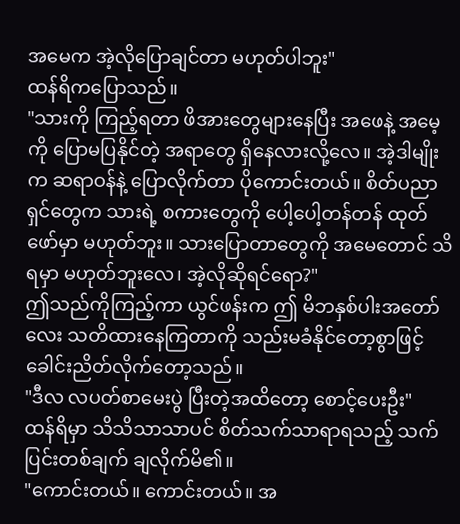အမေက အဲ့လိုပြောချင်တာ မဟုတ်ပါဘူး"
ထန်ရိကပြောသည်။
"သားကို ကြည့်ရတာ ဖိအားတွေများနေပြီး အဖေနဲ့ အမေ့ကို ပြောမပြနိုင်တဲ့ အရာတွေ ရှိနေလားလို့လေ။ အဲ့ဒါမျိုးက ဆရာဝန်နဲ့ ပြောလိုက်တာ ပိုကောင်းတယ်။ စိတ်ပညာရှင်တွေက သားရဲ့ စကားတွေကို ပေါ့ပေါ့တန်တန် ထုတ်ဖော်မှာ မဟုတ်ဘူး။ သားပြောတာတွေကို အမေတောင် သိရမှာ မဟုတ်ဘူးလေ၊ အဲ့လိုဆိုရင်ရော?"
ဤသည်ကိုကြည့်ကာ ယွင်ဖန်းက ဤ မိဘနှစ်ပါးအတော်လေး သတိထားနေကြတာကို သည်းမခံနိုင်တော့စွာဖြင့် ခေါင်းညိတ်လိုက်တော့သည်။
"ဒီလ လပတ်စာမေးပွဲ ပြီးတဲ့အထိတော့ စောင့်ပေးဦး"
ထန်ရိမှာ သိသိသာသာပင် စိတ်သက်သာရာရသည့် သက်ပြင်းတစ်ချက် ချလိုက်မိ၏။
"ကောင်းတယ်။ ကောင်းတယ်။ အ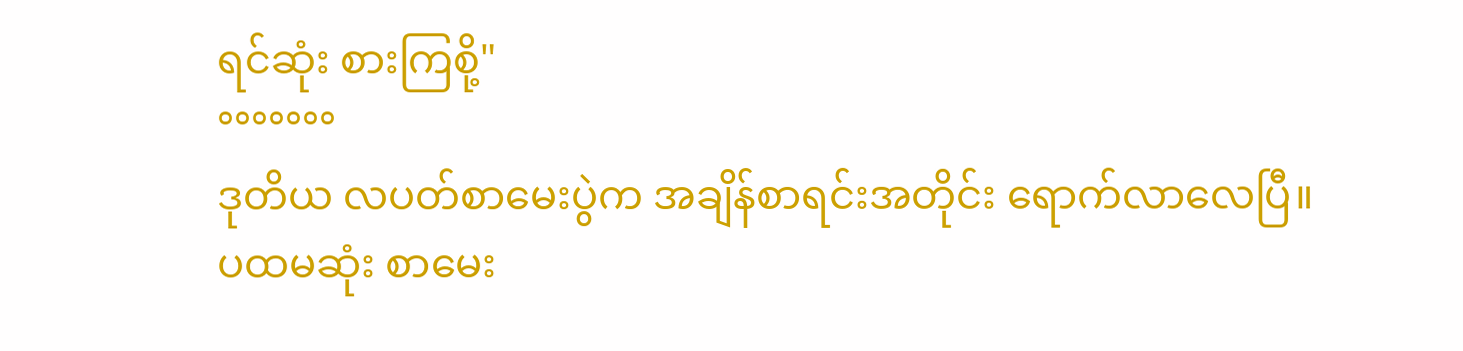ရင်ဆုံး စားကြစို့"
°°°°°°°
ဒုတိယ လပတ်စာမေးပွဲက အချိန်စာရင်းအတိုင်း ရောက်လာလေပြီ။
ပထမဆုံး စာမေး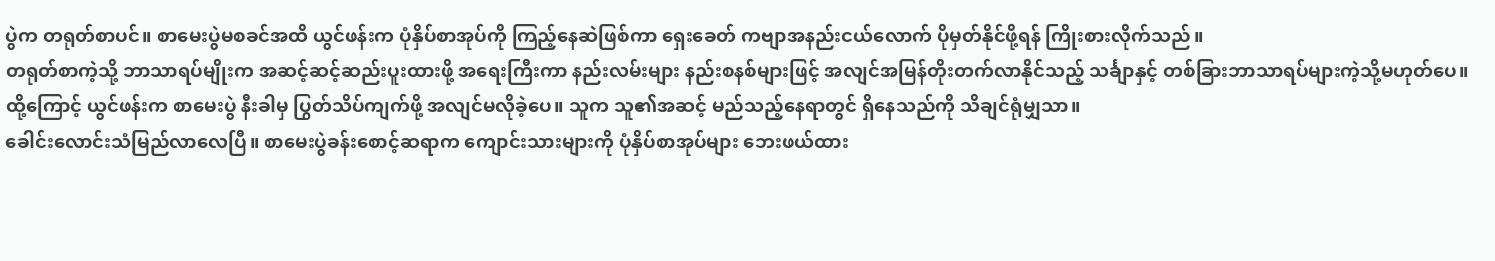ပွဲက တရုတ်စာပင်။ စာမေးပွဲမစခင်အထိ ယွင်ဖန်းက ပုံနှိပ်စာအုပ်ကို ကြည့်နေဆဲဖြစ်ကာ ရှေးခေတ် ကဗျာအနည်းငယ်လောက် ပိုမှတ်နိုင်ဖို့ရန် ကြိုးစားလိုက်သည်။
တရုတ်စာကဲ့သို့ ဘာသာရပ်မျိုးက အဆင့်ဆင့်ဆည်းပူးထားဖို့ အရေးကြီးကာ နည်းလမ်းများ နည်းစနစ်များဖြင့် အလျင်အမြန်တိုးတက်လာနိုင်သည့် သင်္ချာနှင့် တစ်ခြားဘာသာရပ်များကဲ့သို့မဟုတ်ပေ။ ထို့ကြောင့် ယွင်ဖန်းက စာမေးပွဲ နီးခါမှ ပြွတ်သိပ်ကျက်ဖို့ အလျင်မလိုခဲ့ပေ။ သူက သူ၏အဆင့် မည်သည့်နေရာတွင် ရှိနေသည်ကို သိချင်ရုံမျှသာ။
ခေါင်းလောင်းသံမြည်လာလေပြီ။ စာမေးပွဲခန်းစောင့်ဆရာက ကျောင်းသားများကို ပုံနှိပ်စာအုပ်များ ဘေးဖယ်ထား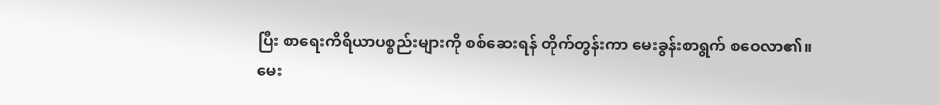ပြီး စာရေးကိရိယာပစ္စည်းများကို စစ်ဆေးရန် တိုက်တွန်းကာ မေးခွန်းစာရွက် စဝေလာ၏။
မေး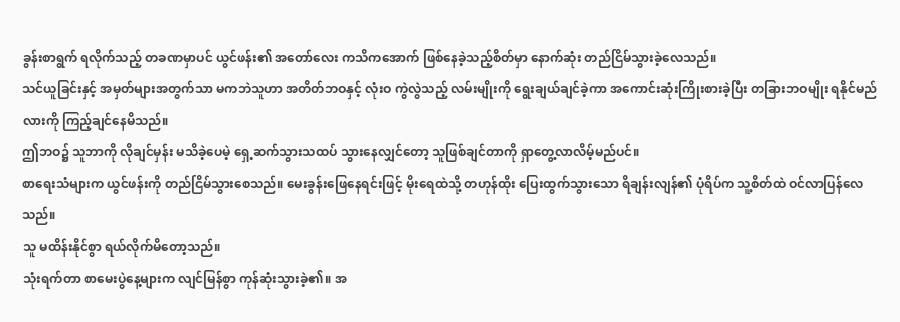ခွန်းစာရွက် ရလိုက်သည့် တခဏမှာပင် ယွင်ဖန်း၏ အတော်လေး ကသိကအောက် ဖြစ်နေခဲ့သည့်စိတ်မှာ နောက်ဆုံး တည်ငြိမ်သွားခဲ့လေသည်။
သင်ယူခြင်းနှင့် အမှတ်များအတွက်သာ မကဘဲသူဟာ အတိတ်ဘဝနှင့် လုံးဝ ကွဲလွဲသည့် လမ်းမျိုးကို ရွေးချယ်ချင်ခဲ့ကာ အကောင်းဆုံးကြိုးစားခဲ့ပြီး တခြားဘဝမျိုး ရနိုင်မည်လားကို ကြည့်ချင်နေမိသည်။
ဤဘဝ၌ သူဘာကို လိုချင်မှန်း မသိခဲ့ပေမဲ့ ရှေ့ဆက်သွားသထပ် သွားနေလျှင်တော့ သူဖြစ်ချင်တာကို ရှာတွေ့လာလိမ့်မည်ပင်။
စာရေးသံများက ယွင်ဖန်းကို တည်ငြိမ်သွားစေသည်။ မေးခွန်းဖြေနေရင်းဖြင့် မိုးရေထဲသို့ တဟုန်ထိုး ပြေးထွက်သွားသော ရိချန်းလျန်၏ ပုံရိပ်က သူ့စိတ်ထဲ ဝင်လာပြန်လေသည်။
သူ မထိန်းနိုင်စွာ ရယ်လိုက်မိတော့သည်။
သုံးရက်တာ စာမေးပွဲနေ့များက လျင်မြန်စွာ ကုန်ဆုံးသွားခဲ့၏။ အ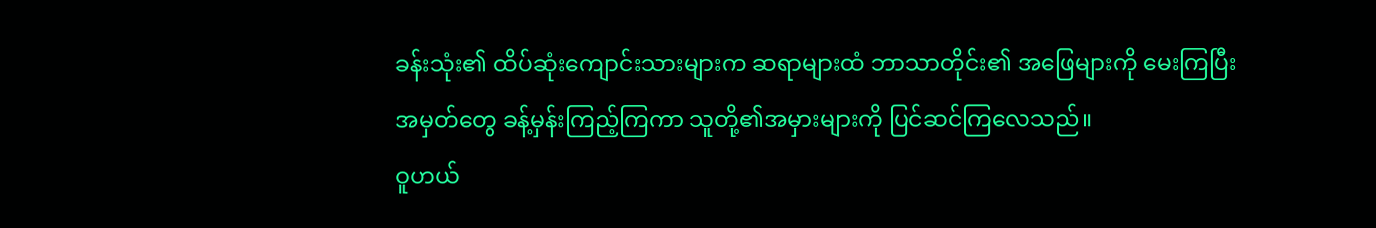ခန်းသုံး၏ ထိပ်ဆုံးကျောင်းသားများက ဆရာများထံ ဘာသာတိုင်း၏ အဖြေများကို မေးကြပြီး အမှတ်တွေ ခန့်မှန်းကြည့်ကြကာ သူတို့၏အမှားများကို ပြင်ဆင်ကြလေသည်။
ဝူဟယ်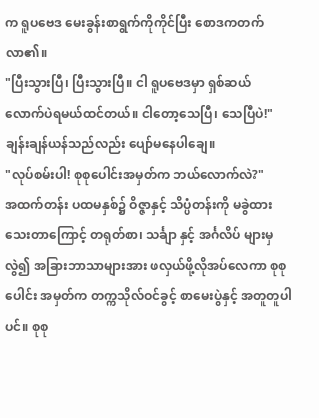က ရူပဗေဒ မေးခွန်းစာရွက်ကိုကိုင်ပြီး စောဒကတက်လာ၏။
"ပြီးသွားပြီ၊ ပြီးသွားပြီ။ ငါ ရူပဗေဒမှာ ရှစ်ဆယ် လောက်ပဲရမယ်ထင်တယ်။ ငါတော့သေပြီ၊ သေပြီပဲ!"
ချန်းချန်ယန်သည်လည်း ပျော်မနေပါချေ။
"လုပ်စမ်းပါ! စုစုပေါင်းအမှတ်က ဘယ်လောက်လဲ?"
အထက်တန်း ပထမနှစ်၌ ဝိဇ္ဇာနှင့် သိပ္ပံတန်းကို မခွဲထားသေးတာကြောင့် တရုတ်စာ၊ သင်္ချာ နှင့် အင်္ဂလိပ် များမှလွဲ၍ အခြားဘာသာများအား ဖလှယ်ဖို့လိုအပ်လေကာ စုစုပေါင်း အမှတ်က တက္ကသိုလ်ဝင်ခွင့် စာမေးပွဲနှင့် အတူတူပါပင်။ စုစု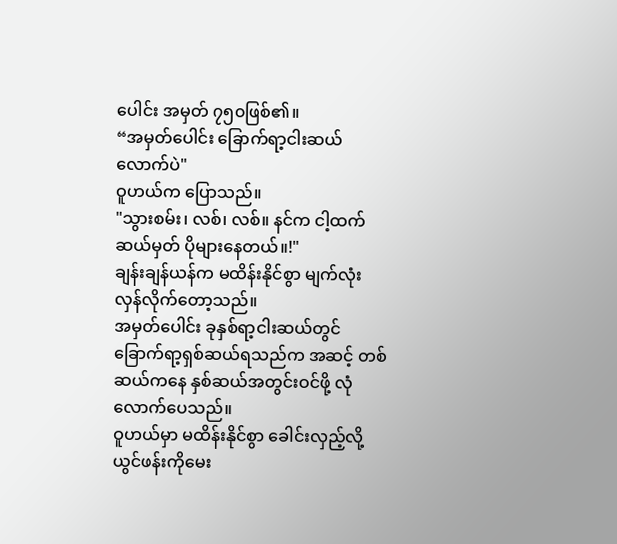ပေါင်း အမှတ် ၇၅၀ဖြစ်၏။
“အမှတ်ပေါင်း ခြောက်ရာ့ငါးဆယ်လောက်ပဲ"
ဝူဟယ်က ပြောသည်။
"သွားစမ်း၊ လစ်၊ လစ်။ နင်က ငါ့ထက် ဆယ်မှတ် ပိုများနေတယ်။!"
ချန်းချန်ယန်က မထိန်းနိုင်စွာ မျက်လုံးလှန်လိုက်တော့သည်။
အမှတ်ပေါင်း ခုနှစ်ရာ့ငါးဆယ်တွင် ခြောက်ရာ့ရှစ်ဆယ်ရသည်က အဆင့် တစ်ဆယ်ကနေ နှစ်ဆယ်အတွင်းဝင်ဖို့ လုံလောက်ပေသည်။
ဝူဟယ်မှာ မထိန်းနိုင်စွာ ခေါင်းလှည့်လို့ ယွင်ဖန်းကိုမေး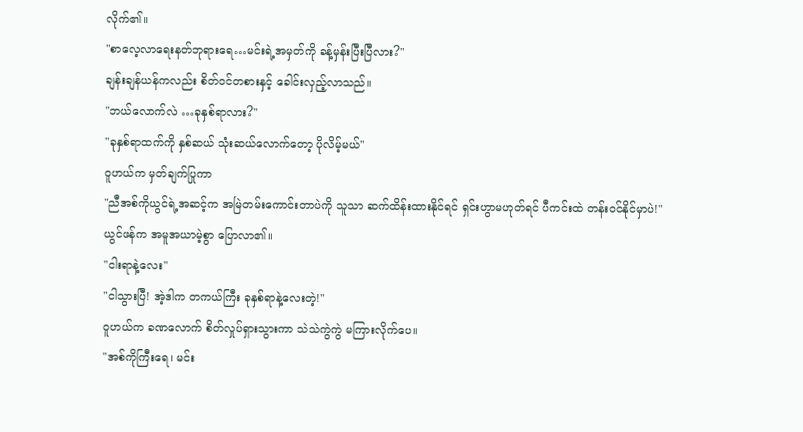လိုက်၏။
"စာလေ့လာရေးနတ်ဘုရားရေ…မင်းရဲ့အမှတ်ကို ခန့်မှန်းပြီးပြီလား?"
ချန်းချန်ယန်ကလည်း စိတ်ဝင်တစားနှင့် ခေါင်းလှည့်လာသည်။
"ဘယ်လောက်လဲ …ခုနှစ်ရာလား?"
"ခုနှစ်ရာထက်ကို နှစ်ဆယ် သုံးဆယ်လောက်တော့ ပိုလိမ့်မယ်"
ဝူဟယ်က မှတ်ချက်ပြုကာ
"ညီအစ်ကိုယွင်ရဲ့အဆင့်က အမြဲတမ်းကောင်းတာပဲကို သူသာ ဆက်ထိန်းထားနိုင်ရင် ရှင်းဟွာမဟုတ်ရင် ပီကင်းထဲ တန်းဝင်နိုင်မှာပဲ!"
ယွင်ဖန်က အမူအယာမဲ့စွာ ပြောလာ၏။
"ငါးရာနဲ့လေး"
"ငါသွားပြီ! အဲ့ဒါက တကယ်ကြီး ခုနှစ်ရာနဲ့လေးတဲ့!"
ဝူဟယ်က ခဏလောက် စိတ်လှုပ်ရှားသွားကာ သဲသဲကွဲကွဲ မကြားလိုက်ပေ။
"အစ်ကိုကြီးရေ၊ မင်း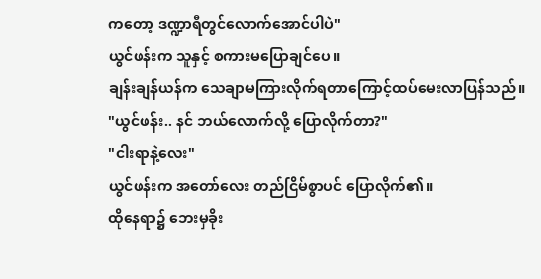ကတော့ ဒဏ္ဍာရီတွင်လောက်အောင်ပါပဲ"
ယွင်ဖန်းက သူနှင့် စကားမပြောချင်ပေ။
ချန်းချန်ယန်က သေချာမကြားလိုက်ရတာကြောင့်ထပ်မေးလာပြန်သည်။
"ယွင်ဖန်း.. နင် ဘယ်လောက်လို့ ပြောလိုက်တာ?"
"ငါးရာနဲ့လေး"
ယွင်ဖန်းက အတော်လေး တည်ငြိမ်စွာပင် ပြောလိုက်၏။
ထိုနေရာ၌ ဘေးမှခိုး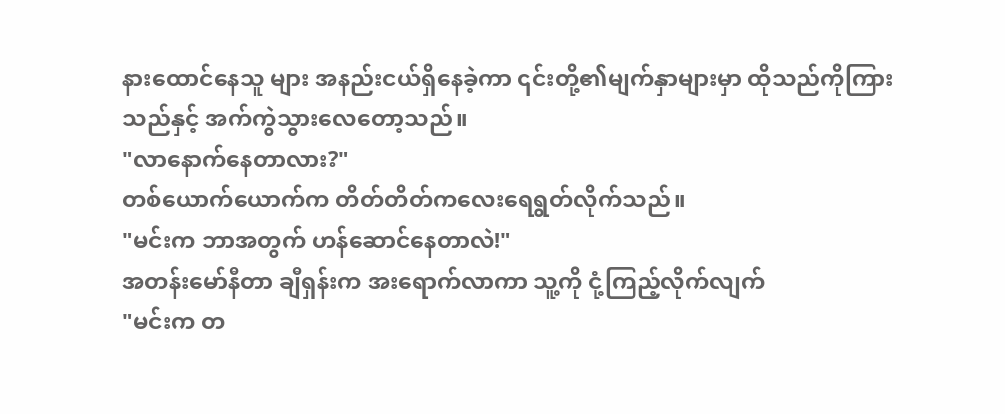နားထောင်နေသူ များ အနည်းငယ်ရှိနေခဲ့ကာ ၎င်းတို့၏မျက်နှာများမှာ ထိုသည်ကိုကြားသည်နှင့် အက်ကွဲသွားလေတော့သည်။
"လာနောက်နေတာလား?"
တစ်ယောက်ယောက်က တိတ်တိတ်ကလေးရေရွတ်လိုက်သည်။
"မင်းက ဘာအတွက် ဟန်ဆောင်နေတာလဲ!"
အတန်းမော်နီတာ ချီရှန်းက အးရောက်လာကာ သူ့ကို ငုံ့ကြည့်လိုက်လျက်
"မင်းက တ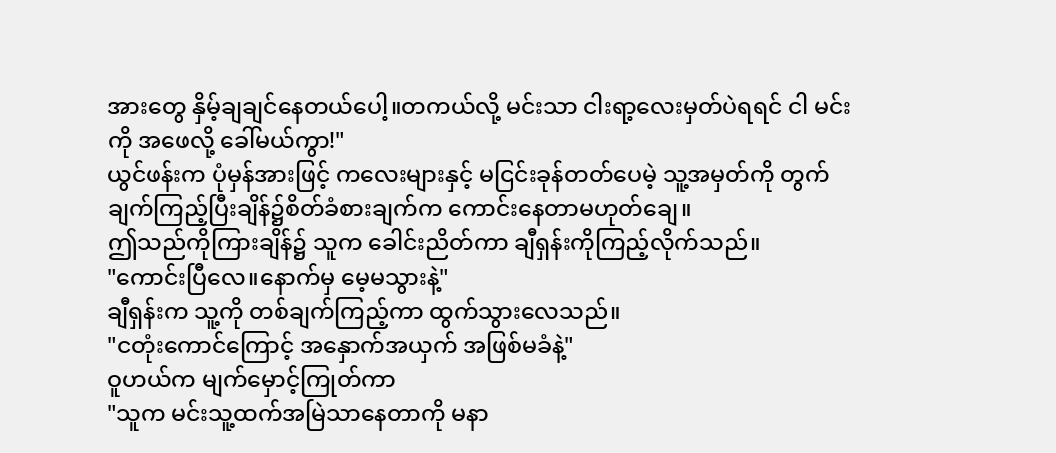အားတွေ နှိမ့်ချချင်နေတယ်ပေါ့။တကယ်လို့ မင်းသာ ငါးရာ့လေးမှတ်ပဲရရင် ငါ မင်းကို အဖေလို့ ခေါ်မယ်ကွာ!"
ယွင်ဖန်းက ပုံမှန်အားဖြင့် ကလေးများနှင့် မငြင်းခုန်တတ်ပေမဲ့ သူ့အမှတ်ကို တွက်ချက်ကြည့်ပြီးချိန်၌စိတ်ခံစားချက်က ကောင်းနေတာမဟုတ်ချေ။
ဤသည်ကိုကြားချိန်၌ သူက ခေါင်းညိတ်ကာ ချီရှန်းကိုကြည့်လိုက်သည်။
"ကောင်းပြီလေ။နောက်မှ မေ့မသွားနဲ့"
ချီရှန်းက သူ့ကို တစ်ချက်ကြည့်ကာ ထွက်သွားလေသည်။
"ငတုံးကောင်ကြောင့် အနှောက်အယှက် အဖြစ်မခံနဲ့"
ဝူဟယ်က မျက်မှောင့်ကြုတ်ကာ
"သူက မင်းသူ့ထက်အမြဲသာနေတာကို မနာ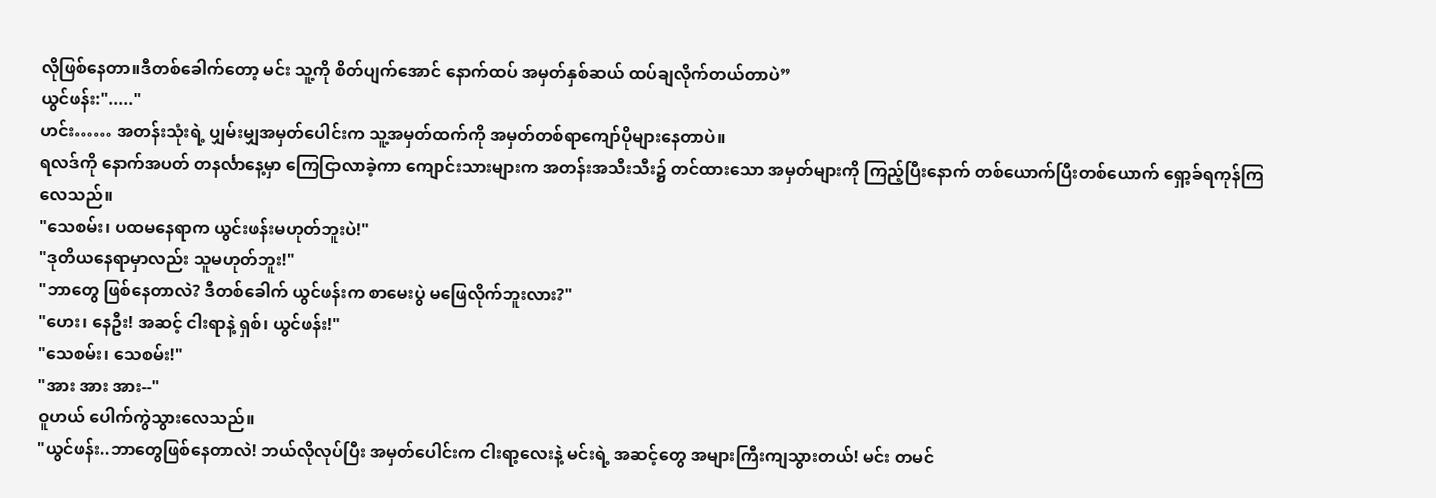လိုဖြစ်နေတာ။ဒီတစ်ခေါက်တော့ မင်း သူ့ကို စိတ်ပျက်အောင် နောက်ထပ် အမှတ်နှစ်ဆယ် ထပ်ချလိုက်တယ်တာပဲ”
ယွင်ဖန်း:"....."
ဟင်း…… အတန်းသုံးရဲ့ ပျှမ်းမျှအမှတ်ပေါင်းက သူ့အမှတ်ထက်ကို အမှတ်တစ်ရာကျော်ပိုများနေတာပဲ။
ရလဒ်ကို နောက်အပတ် တနင်္လာနေ့မှာ ကြေငြာလာခဲ့ကာ ကျောင်းသားများက အတန်းအသီးသီး၌ တင်ထားသော အမှတ်များကို ကြည့်ပြီးနောက် တစ်ယောက်ပြီးတစ်ယောက် ရှော့ခ်ရကုန်ကြလေသည်။
"သေစမ်း၊ ပထမနေရာက ယွင်းဖန်းမဟုတ်ဘူးပဲ!"
"ဒုတိယနေရာမှာလည်း သူမဟုတ်ဘူး!"
"ဘာတွေ ဖြစ်နေတာလဲ? ဒီတစ်ခေါက် ယွင်ဖန်းက စာမေးပွဲ မဖြေလိုက်ဘူးလား?"
"ဟေး၊ နေဦး! အဆင့် ငါးရာနဲ့ ရှစ်၊ ယွင်ဖန်း!"
"သေစမ်း၊ သေစမ်း!"
"အား အား အား--"
ဝူဟယ် ပေါက်ကွဲသွားလေသည်။
"ယွင်ဖန်း..ဘာတွေဖြစ်နေတာလဲ! ဘယ်လိုလုပ်ပြီး အမှတ်ပေါင်းက ငါးရာ့လေးနဲ့ မင်းရဲ့ အဆင့်တွေ အများကြီးကျသွားတယ်! မင်း တမင်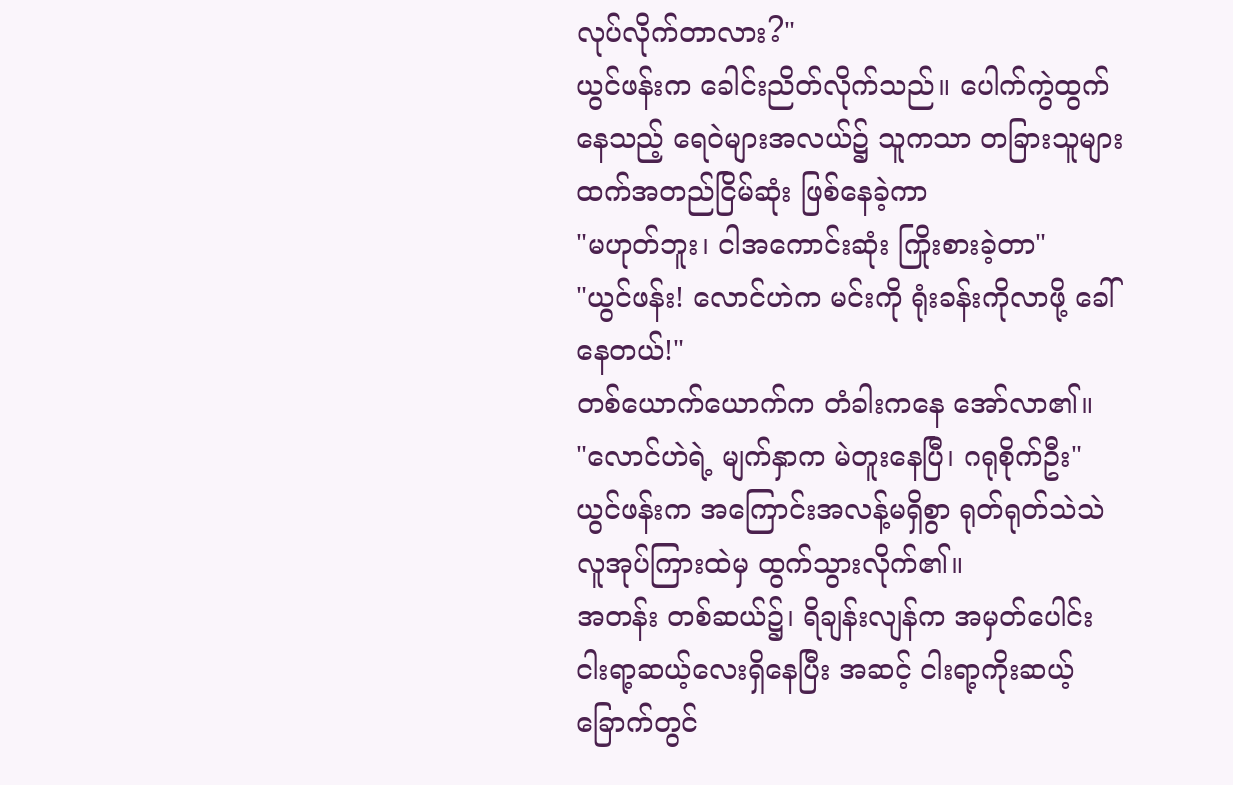လုပ်လိုက်တာလား?"
ယွင်ဖန်းက ခေါင်းညိတ်လိုက်သည်။ ပေါက်ကွဲထွက်နေသည့် ရေဝဲများအလယ်၌ သူကသာ တခြားသူများထက်အတည်ငြိမ်ဆုံး ဖြစ်နေခဲ့ကာ
"မဟုတ်ဘူး၊ ငါအကောင်းဆုံး ကြိုးစားခဲ့တာ"
"ယွင်ဖန်း! လောင်ဟဲက မင်းကို ရုံးခန်းကိုလာဖို့ ခေါ်နေတယ်!"
တစ်ယောက်ယောက်က တံခါးကနေ အော်လာ၏။
"လောင်ဟဲရဲ့ မျက်နှာက မဲတူးနေပြီ၊ ဂရုစိုက်ဦး"
ယွင်ဖန်းက အကြောင်းအလန့်မရှိစွာ ရုတ်ရုတ်သဲသဲ လူအုပ်ကြားထဲမှ ထွက်သွားလိုက်၏။
အတန်း တစ်ဆယ်၌၊ ရိချန်းလျန်က အမှတ်ပေါင်း ငါးရာ့ဆယ့်လေးရှိနေပြီး အဆင့် ငါးရာ့ကိုးဆယ့်ခြောက်တွင်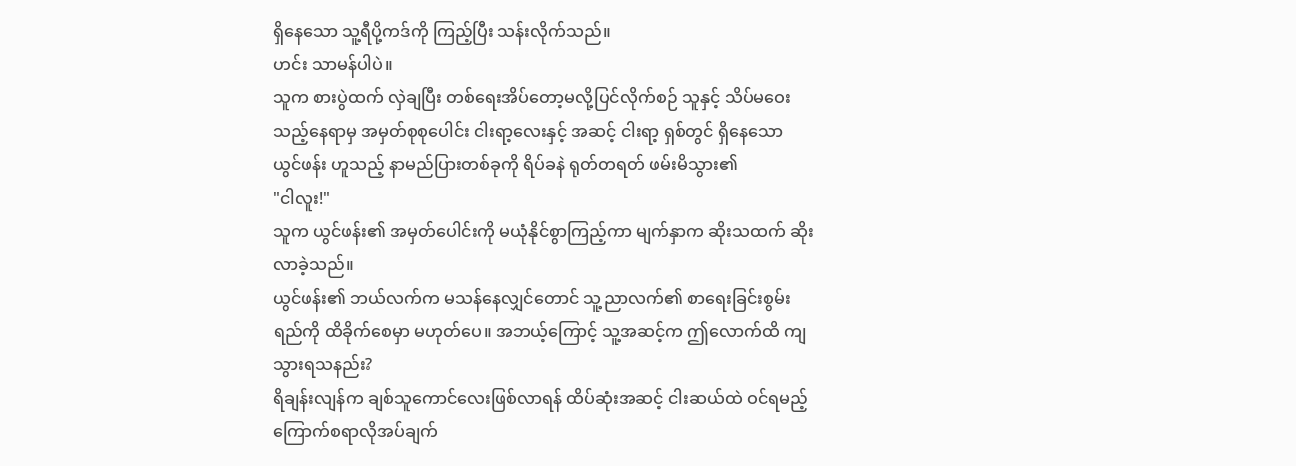ရှိနေသော သူ့ရီပို့ကဒ်ကို ကြည့်ပြီး သန်းလိုက်သည်။
ဟင်း သာမန်ပါပဲ။
သူက စားပွဲထက် လှဲချပြီး တစ်ရေးအိပ်တော့မလို့ပြင်လိုက်စဉ် သူနှင့် သိပ်မဝေးသည့်နေရာမှ အမှတ်စုစုပေါင်း ငါးရာ့လေးနှင့် အဆင့် ငါးရာ့ ရှစ်တွင် ရှိနေသော ယွင်ဖန်း ဟူသည့် နာမည်ပြားတစ်ခုကို ရိပ်ခနဲ ရုတ်တရတ် ဖမ်းမိသွား၏
"ငါလူး!"
သူက ယွင်ဖန်း၏ အမှတ်ပေါင်းကို မယုံနိုင်စွာကြည့်ကာ မျက်နှာက ဆိုးသထက် ဆိုးလာခဲ့သည်။
ယွင်ဖန်း၏ ဘယ်လက်က မသန်နေလျှင်တောင် သူ့ညာလက်၏ စာရေးခြင်းစွမ်းရည်ကို ထိခိုက်စေမှာ မဟုတ်ပေ။ အဘယ့်ကြောင့် သူ့အဆင့်က ဤလောက်ထိ ကျသွားရသနည်း?
ရိချန်းလျန်က ချစ်သူကောင်လေးဖြစ်လာရန် ထိပ်ဆုံးအဆင့် ငါးဆယ်ထဲ ဝင်ရမည့် ကြောက်စရာလိုအပ်ချက်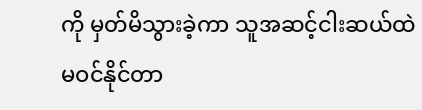ကို မှတ်မိသွားခဲ့ကာ သူအဆင့်ငါးဆယ်ထဲ မဝင်နိုင်တာ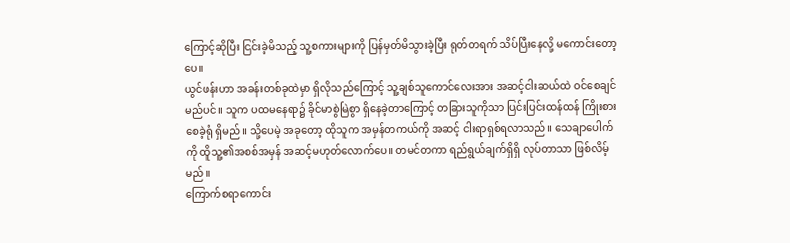ကြောင့်ဆိုပြီး ငြင်းခဲ့မိသည့် သူ့စကားများကို ပြန်မှတ်မိသွားခဲ့ပြီး ရုတ်တရက် သိပ်ပြီးနေလို့ မကောင်းတော့ပေ။
ယွင်ဖန်းဟာ အခန်းတစ်ခုထဲမှာ ရှိလိုသည်ကြောင့် သူ့ချစ်သူကောင်လေးအား အဆင့်ငါးဆယ်ထဲ ဝင်စေချင်မည်ပင်။ သူက ပထမနေရာ၌ ခိုင်မာစွဲမြဲစွာ ရှိနေခဲ့တာကြောင့် တခြားသူကိုသာ ပြင်းပြင်းထန်ထန် ကြိုးစားစေခဲ့ရုံ ရှိမည်။ သို့ပေမဲ့ အခုတော့ ထိုသူက အမှန်တကယ်ကို အဆင့် ငါးရာရှစ်ရလာသည်။ သေချာပေါက်ကို ထိူသူ့၏အစစ်အမှန် အဆင့်မဟုတ်လောက်ပေ။ တမင်တကာ ရည်ရွယ်ချက်ရှိရှိ လုပ်တာသာ ဖြစ်လိမ့်မည်။
ကြောက်စရာကောင်း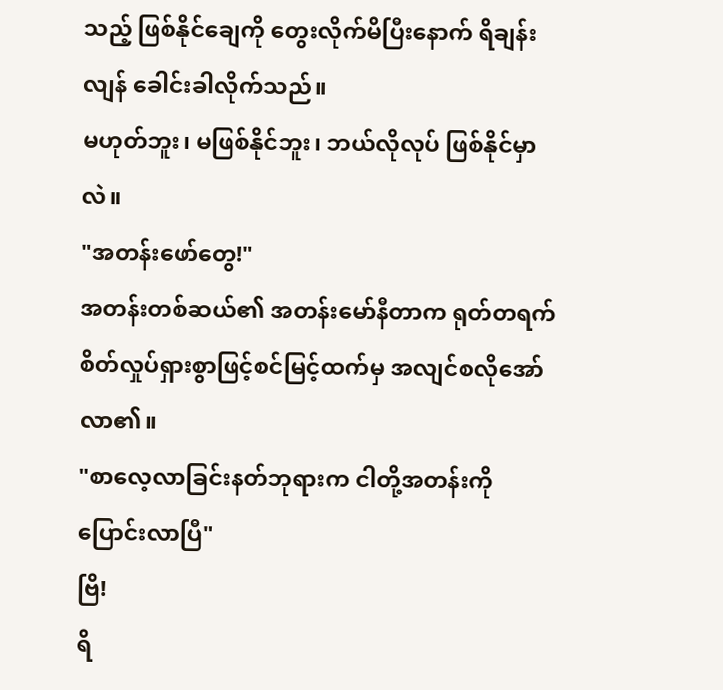သည့် ဖြစ်နိုင်ချေကို တွေးလိုက်မိပြီးနောက် ရိချန်းလျန် ခေါင်းခါလိုက်သည်။
မဟုတ်ဘူး၊ မဖြစ်နိုင်ဘူး၊ ဘယ်လိုလုပ် ဖြစ်နိုင်မှာလဲ။
"အတန်းဖော်တွေ!"
အတန်းတစ်ဆယ်၏ အတန်းမော်နီတာက ရုတ်တရက် စိတ်လှုပ်ရှားစွာဖြင့်စင်မြင့်ထက်မှ အလျင်စလိုအော်လာ၏။
"စာလေ့လာခြင်းနတ်ဘုရားက ငါတို့အတန်းကို ပြောင်းလာပြီ"
ဗြိ!
ရိ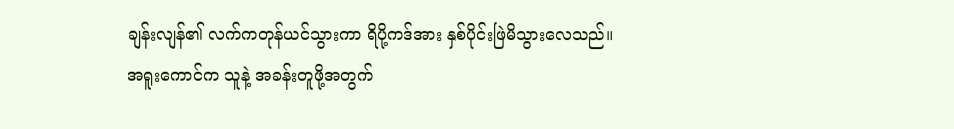ချန်းလျန်၏ လက်ကတုန်ယင်သွားကာ ရိပို့ကဒ်အား နှစ်ပိုင်းဖြဲမိသွားလေသည်။
အရူးကောင်က သူနဲ့ အခန်းတူဖို့အတွက်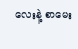လေးနဲ့ စာမေး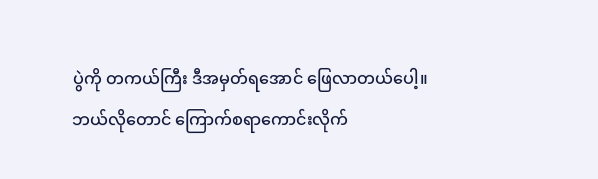ပွဲကို တကယ်ကြီး ဒီအမှတ်ရအောင် ဖြေလာတယ်ပေါ့။
ဘယ်လိုတောင် ကြောက်စရာကောင်းလိုက်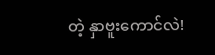တဲ့ နှာဗူးကောင်လဲ!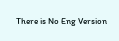There is No Eng Version